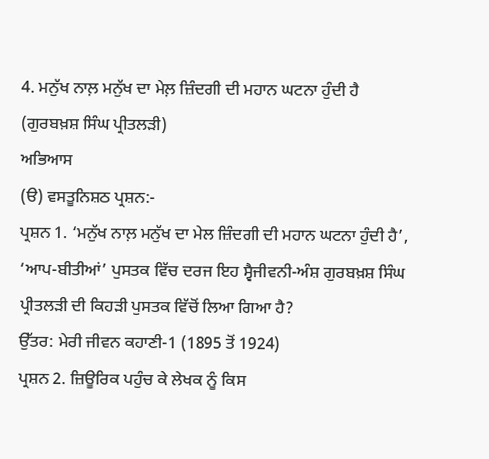4. ਮਨੁੱਖ ਨਾਲ਼ ਮਨੁੱਖ ਦਾ ਮੇਲ਼ ਜ਼ਿੰਦਗੀ ਦੀ ਮਹਾਨ ਘਟਨਾ ਹੁੰਦੀ ਹੈ (ਗੁਰਬਖ਼ਸ਼ ਸਿੰਘ ਪ੍ਰੀਤਲੜੀ)
ਅਭਿਆਸ
(ੳ) ਵਸਤੂਨਿਸ਼ਠ ਪ੍ਰਸ਼ਨ:-
ਪ੍ਰਸ਼ਨ 1. ‘ਮਨੁੱਖ ਨਾਲ਼ ਮਨੁੱਖ ਦਾ ਮੇਲ ਜ਼ਿੰਦਗੀ ਦੀ ਮਹਾਨ ਘਟਨਾ ਹੁੰਦੀ ਹੈ’, ‘ਆਪ-ਬੀਤੀਆਂ’ ਪੁਸਤਕ ਵਿੱਚ ਦਰਜ ਇਹ ਸ੍ਵੈਜੀਵਨੀ-ਅੰਸ਼ ਗੁਰਬਖ਼ਸ਼ ਸਿੰਘ ਪ੍ਰੀਤਲੜੀ ਦੀ ਕਿਹੜੀ ਪੁਸਤਕ ਵਿੱਚੋਂ ਲਿਆ ਗਿਆ ਹੈ?
ਉੱਤਰ: ਮੇਰੀ ਜੀਵਨ ਕਹਾਣੀ-1 (1895 ਤੋਂ 1924)
ਪ੍ਰਸ਼ਨ 2. ਜ਼ਿਊਰਿਕ ਪਹੁੰਚ ਕੇ ਲੇਖਕ ਨੂੰ ਕਿਸ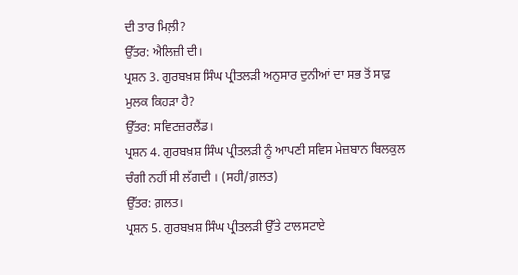ਦੀ ਤਾਰ ਮਿਲ਼ੀ?
ਉੱਤਰ: ਐਲਿਜ਼ੀ ਦੀ।
ਪ੍ਰਸ਼ਨ 3. ਗੁਰਬਖ਼ਸ਼ ਸਿੰਘ ਪ੍ਰੀਤਲੜੀ ਅਨੁਸਾਰ ਦੁਨੀਆਂ ਦਾ ਸਭ ਤੋਂ ਸਾਫ਼ ਮੁਲਕ ਕਿਹੜਾ ਹੈ?
ਉੱਤਰ: ਸਵਿਟਜ਼ਰਲੈਂਡ।
ਪ੍ਰਸ਼ਨ 4. ਗੁਰਬਖ਼ਸ਼ ਸਿੰਘ ਪ੍ਰੀਤਲੜੀ ਨੂੰ ਆਪਣੀ ਸਵਿਸ ਮੇਜ਼ਬਾਨ ਬਿਲਕੁਲ ਚੰਗੀ ਨਹੀਂ ਸੀ ਲੱਗਦੀ । (ਸਹੀ/ਗ਼ਲਤ)
ਉੱਤਰ: ਗ਼ਲਤ।
ਪ੍ਰਸ਼ਨ 5. ਗੁਰਬਖ਼ਸ਼ ਸਿੰਘ ਪ੍ਰੀਤਲੜੀ ਉੱਤੇ ਟਾਲਸਟਾਏ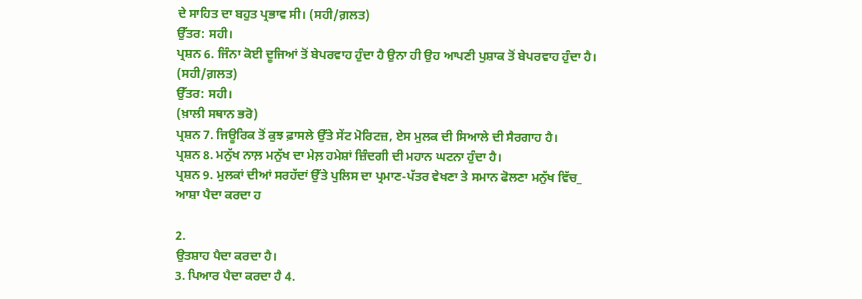ਦੇ ਸਾਹਿਤ ਦਾ ਬਹੁਤ ਪ੍ਰਭਾਵ ਸੀ। (ਸਹੀ/ਗ਼ਲਤ)
ਉੱਤਰ: ਸਹੀ।
ਪ੍ਰਸ਼ਨ 6. ਜਿੰਨਾ ਕੋਈ ਦੂਜਿਆਂ ਤੋਂ ਬੇਪਰਵਾਹ ਹੁੰਦਾ ਹੈ ਉਨਾ ਹੀ ਉਹ ਆਪਣੀ ਪੁਸ਼ਾਕ ਤੋਂ ਬੇਪਰਵਾਹ ਹੁੰਦਾ ਹੈ। (ਸਹੀ/ਗ਼ਲਤ)
ਉੱਤਰ: ਸਹੀ।
(ਖ਼ਾਲੀ ਸਥਾਨ ਭਰੋ)
ਪ੍ਰਸ਼ਨ 7. ਜਿਊਰਿਕ ਤੋਂ ਕੁਝ ਫ਼ਾਸਲੇ ਉੱਤੇ ਸੇਂਟ ਮੋਰਿਟਜ਼, ਏਸ ਮੁਲਕ ਦੀ ਸਿਆਲੇ ਦੀ ਸੈਰਗਾਹ ਹੈ।
ਪ੍ਰਸ਼ਨ 8. ਮਨੁੱਖ ਨਾਲ਼ ਮਨੁੱਖ ਦਾ ਮੇਲ਼ ਹਮੇਸ਼ਾਂ ਜ਼ਿੰਦਗੀ ਦੀ ਮਹਾਨ ਘਟਨਾ ਹੁੰਦਾ ਹੈ।
ਪ੍ਰਸ਼ਨ 9. ਮੁਲਕਾਂ ਦੀਆਂ ਸਰਹੱਦਾਂ ਉੱਤੇ ਪੁਲਿਸ ਦਾ ਪ੍ਰਮਾਣ-ਪੱਤਰ ਵੇਖਣਾ ਤੇ ਸਮਾਨ ਫੋਲਣਾ ਮਨੁੱਖ ਵਿੱਚ_
ਆਸ਼ਾ ਪੈਦਾ ਕਰਦਾ ਹ

2.
ਉਤਸ਼ਾਹ ਪੈਦਾ ਕਰਦਾ ਹੈ।
3. ਪਿਆਰ ਪੈਦਾ ਕਰਦਾ ਹੈ 4.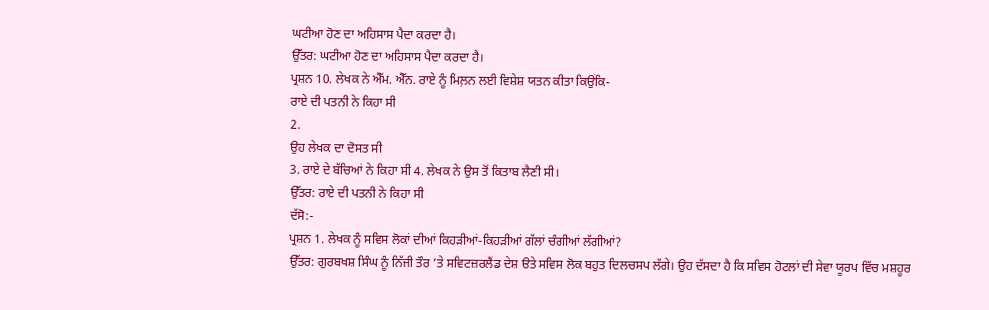ਘਟੀਆ ਹੋਣ ਦਾ ਅਹਿਸਾਸ ਪੈਦਾ ਕਰਦਾ ਹੈ।
ਉੱਤਰ: ਘਟੀਆ ਹੋਣ ਦਾ ਅਹਿਸਾਸ ਪੈਦਾ ਕਰਦਾ ਹੈ।
ਪ੍ਰਸ਼ਨ 10. ਲੇਖਕ ਨੇ ਐੱਮ. ਐੱਨ. ਰਾਏ ਨੂੰ ਮਿਲ਼ਨ ਲਈ ਵਿਸ਼ੇਸ਼ ਯਤਨ ਕੀਤਾ ਕਿਉਂਕਿ-
ਰਾਏ ਦੀ ਪਤਨੀ ਨੇ ਕਿਹਾ ਸੀ
2.
ਉਹ ਲੇਖਕ ਦਾ ਦੋਸਤ ਸੀ
3. ਰਾਏ ਦੇ ਬੱਚਿਆਂ ਨੇ ਕਿਹਾ ਸੀ 4. ਲੇਖਕ ਨੇ ਉਸ ਤੋਂ ਕਿਤਾਬ ਲੈਣੀ ਸੀ।
ਉੱਤਰ: ਰਾਏ ਦੀ ਪਤਨੀ ਨੇ ਕਿਹਾ ਸੀ
ਦੱਸੋ:-
ਪ੍ਰਸ਼ਨ 1. ਲੇਖਕ ਨੂੰ ਸਵਿਸ ਲੋਕਾਂ ਦੀਆਂ ਕਿਹੜੀਆਂ-ਕਿਹੜੀਆਂ ਗੱਲਾਂ ਚੰਗੀਆਂ ਲੱਗੀਆਂ?
ਉੱਤਰ: ਗੁਰਬਖਸ਼ ਸਿੰਘ ਨੂੰ ਨਿੱਜੀ ਤੌਰ ’ਤੇ ਸਵਿਟਜ਼ਰਲੈਂਡ ਦੇਸ਼ ੳਤੇ ਸਵਿਸ ਲੋਕ ਬਹੁਤ ਦਿਲਚਸਪ ਲੱਗੇ। ਉਹ ਦੱਸਦਾ ਹੈ ਕਿ ਸਵਿਸ ਹੋਟਲਾਂ ਦੀ ਸੇਵਾ ਯੂਰਪ ਵਿੱਚ ਮਸ਼ਹੂਰ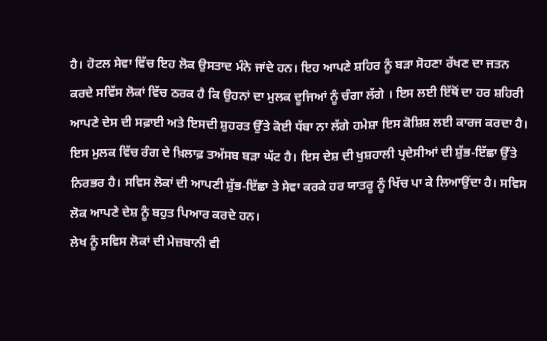ਹੈ। ਹੋਟਲ ਸੇਵਾ ਵਿੱਚ ਇਹ ਲੋਕ ਉਸਤਾਦ ਮੰਨੇ ਜਾਂਦੇ ਹਨ। ਇਹ ਆਪਣੇ ਸ਼ਹਿਰ ਨੂੰ ਬੜਾ ਸੋਹਣਾ ਰੱਖਣ ਦਾ ਜਤਨ ਕਰਦੇ ਸਵਿੱਸ ਲੋਕਾਂ ਵਿੱਚ ਠਰਕ ਹੈ ਕਿ ਉਹਨਾਂ ਦਾ ਮੁਲਕ ਦੂਜਿਆਂ ਨੂੰ ਚੰਗਾ ਲੱਗੇ । ਇਸ ਲਈ ਇੱਥੋਂ ਦਾ ਹਰ ਸ਼ਹਿਰੀ ਆਪਣੇ ਦੇਸ ਦੀ ਸਫ਼ਾਈ ਅਤੇ ਇਸਦੀ ਸ਼ੁਹਰਤ ਉੱਤੇ ਕੋਈ ਧੱਬਾ ਨਾ ਲੱਗੇ ਹਮੇਸ਼ਾ ਇਸ ਕੋਸ਼ਿਸ਼ ਲਈ ਕਾਰਜ ਕਰਦਾ ਹੈ।
ਇਸ ਮੁਲਕ ਵਿੱਚ ਰੰਗ ਦੇ ਖ਼ਿਲਾਫ਼ ਤਅੱਸਬ ਬੜਾ ਘੱਟ ਹੈ। ਇਸ ਦੇਸ਼ ਦੀ ਖੁਸ਼ਹਾਲੀ ਪ੍ਰਦੇਸੀਆਂ ਦੀ ਸ਼ੁੱਭ-ਇੱਛਾ ਉੱਤੇ ਨਿਰਭਰ ਹੈ। ਸਵਿਸ ਲੋਕਾਂ ਦੀ ਆਪਣੀ ਸ਼ੁੱਭ-ਇੱਛਾ ਤੇ ਸੇਵਾ ਕਰਕੇ ਹਰ ਯਾਤਰੂ ਨੂੰ ਖਿੱਚ ਪਾ ਕੇ ਲਿਆਉਂਦਾ ਹੈ। ਸਵਿਸ ਲੋਕ ਆਪਣੇ ਦੇਸ਼ ਨੂੰ ਬਹੁਤ ਪਿਆਰ ਕਰਦੇ ਹਨ।
ਲੇਖ ਨੂੰ ਸਵਿਸ ਲੋਕਾਂ ਦੀ ਮੇਜ਼ਬਾਨੀ ਵੀ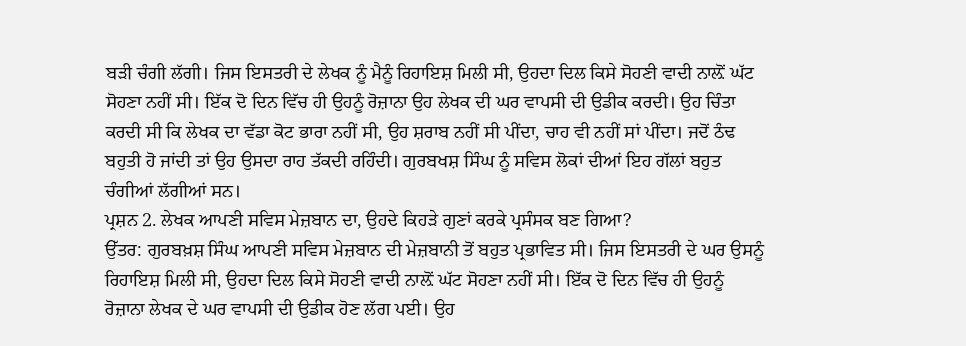ਬੜੀ ਚੰਗੀ ਲੱਗੀ। ਜਿਸ ਇਸਤਰੀ ਦੇ ਲੇਖਕ ਨੂੰ ਮੈਨੂੰ ਰਿਹਾਇਸ਼ ਮਿਲੀ ਸੀ, ਉਹਦਾ ਦਿਲ ਕਿਸੇ ਸੋਹਣੀ ਵਾਦੀ ਨਾਲ਼ੋਂ ਘੱਟ ਸੋਹਣਾ ਨਹੀਂ ਸੀ। ਇੱਕ ਦੋ ਦਿਨ ਵਿੱਚ ਹੀ ਉਹਨੂੰ ਰੋਜ਼ਾਨਾ ਉਹ ਲੇਖਕ ਦੀ ਘਰ ਵਾਪਸੀ ਦੀ ਉਡੀਕ ਕਰਦੀ। ਉਹ ਚਿੰਤਾ ਕਰਦੀ ਸੀ ਕਿ ਲੇਖਕ ਦਾ ਵੱਡਾ ਕੋਟ ਭਾਰਾ ਨਹੀਂ ਸੀ, ਉਹ ਸ਼ਰਾਬ ਨਹੀਂ ਸੀ ਪੀਂਦਾ, ਚਾਹ ਵੀ ਨਹੀਂ ਸਾਂ ਪੀਂਦਾ। ਜਦੋਂ ਠੰਢ ਬਹੁਤੀ ਹੋ ਜਾਂਦੀ ਤਾਂ ਉਹ ਉਸਦਾ ਰਾਹ ਤੱਕਦੀ ਰਹਿੰਦੀ। ਗੁਰਬਖਸ਼ ਸਿੰਘ ਨੂੰ ਸਵਿਸ ਲੋਕਾਂ ਦੀਆਂ ਇਹ ਗੱਲਾਂ ਬਹੁਤ ਚੰਗੀਆਂ ਲੱਗੀਆਂ ਸਨ।
ਪ੍ਰਸ਼ਨ 2. ਲੇਖਕ ਆਪਣੀ ਸਵਿਸ ਮੇਜ਼ਬਾਨ ਦਾ, ਉਹਦੇ ਕਿਹੜੇ ਗੁਣਾਂ ਕਰਕੇ ਪ੍ਰਸੰਸਕ ਬਣ ਗਿਆ?
ਉੱਤਰ: ਗੁਰਬਖ਼ਸ਼ ਸਿੰਘ ਆਪਣੀ ਸਵਿਸ ਮੇਜ਼ਬਾਨ ਦੀ ਮੇਜ਼ਬਾਨੀ ਤੋਂ ਬਹੁਤ ਪ੍ਰਭਾਵਿਤ ਸੀ। ਜਿਸ ਇਸਤਰੀ ਦੇ ਘਰ ਉਸਨੂੰ ਰਿਹਾਇਸ਼ ਮਿਲੀ ਸੀ, ਉਹਦਾ ਦਿਲ ਕਿਸੇ ਸੋਹਣੀ ਵਾਦੀ ਨਾਲ਼ੋਂ ਘੱਟ ਸੋਹਣਾ ਨਹੀਂ ਸੀ। ਇੱਕ ਦੋ ਦਿਨ ਵਿੱਚ ਹੀ ਉਹਨੂੰ ਰੋਜ਼ਾਨਾ ਲੇਖਕ ਦੇ ਘਰ ਵਾਪਸੀ ਦੀ ਉਡੀਕ ਹੋਣ ਲੱਗ ਪਈ। ਉਹ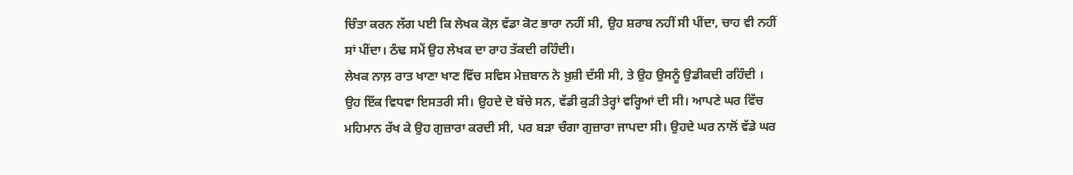ਚਿੰਤਾ ਕਰਨ ਲੱਗ ਪਈ ਕਿ ਲੇਖਕ ਕੋਲ਼ ਵੱਡਾ ਕੋਟ ਭਾਰਾ ਨਹੀਂ ਸੀ, ਉਹ ਸ਼ਰਾਬ ਨਹੀਂ ਸੀ ਪੀਂਦਾ, ਚਾਹ ਵੀ ਨਹੀਂ ਸਾਂ ਪੀਂਦਾ। ਠੰਢ ਸਮੇਂ ਉਹ ਲੇਖਕ ਦਾ ਰਾਹ ਤੱਕਦੀ ਰਹਿੰਦੀ।
ਲੇਖਕ ਨਾਲ਼ ਰਾਤ ਖਾਣਾ ਖਾਣ ਵਿੱਚ ਸਵਿਸ ਮੇਜ਼ਬਾਨ ਨੇ ਖ਼ੁਸ਼ੀ ਦੱਸੀ ਸੀ, ਤੇ ਉਹ ਉਸਨੂੰ ਉਡੀਕਦੀ ਰਹਿੰਦੀ । ਉਹ ਇੱਕ ਵਿਧਵਾ ਇਸਤਰੀ ਸੀ। ਉਹਦੇ ਦੋ ਬੱਚੇ ਸਨ, ਵੱਡੀ ਕੁੜੀ ਤੇਰ੍ਹਾਂ ਵਰ੍ਹਿਆਂ ਦੀ ਸੀ। ਆਪਣੇ ਘਰ ਵਿੱਚ ਮਹਿਮਾਨ ਰੱਖ ਕੇ ਉਹ ਗੁਜ਼ਾਰਾ ਕਰਦੀ ਸੀ, ਪਰ ਬੜਾ ਚੰਗਾ ਗੁਜ਼ਾਰਾ ਜਾਪਦਾ ਸੀ। ਉਹਦੇ ਘਰ ਨਾਲੋਂ ਵੱਡੇ ਘਰ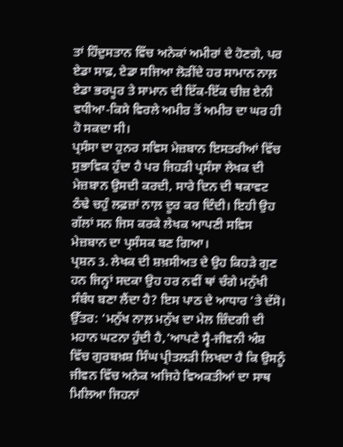ਤਾਂ ਹਿੰਦੁਸਤਾਨ ਵਿੱਚ ਅਨੇਕਾਂ ਅਮੀਰਾਂ ਦੇ ਹੋਣਗੇ, ਪਰ ਏਡਾ ਸਾਫ਼, ਏਡਾ ਸਜਿਆ ਲੋੜੀਂਦੇ ਹਰ ਸਾਮਾਨ ਨਾਲ਼ ਏਡਾ ਭਰਪੂਰ ਤੇ ਸਾਮਾਨ ਦੀ ਇੱਕ-ਇੱਕ ਚੀਜ਼ ਏਨੀ ਵਧੀਆ-ਕਿਸੇ ਵਿਰਲੇ ਅਮੀਰ ਤੋਂ ਅਮੀਰ ਦਾ ਘਰ ਹੀ ਹੋ ਸਕਦਾ ਸੀ।
ਪ੍ਰਸੰਸਾ ਦਾ ਹੁਨਰ ਸਵਿਸ ਮੇਜ਼ਬਾਨ ਇਸਤਰੀਆਂ ਵਿੱਚ ਸੁਭਾਵਿਕ ਹੁੰਦਾ ਹੈ ਪਰ ਜਿਹੜੀ ਪ੍ਰਸੰਸਾ ਲੇਖਕ ਦੀ ਮੇਜ਼ਬਾਨ ਉਸਦੀ ਕਰਦੀ, ਸਾਰੇ ਦਿਨ ਦੀ ਥਕਾਵਟ ਠੰਢੇ ਚਹੁੰ ਲਫ਼ਜ਼ਾਂ ਨਾਲ਼ ਦੂਰ ਕਰ ਦਿੰਦੀ। ਇਹੀ ਉਹ ਗੱਲਾਂ ਸਨ ਜਿਸ ਕਰਕੇ ਲੇਖਕ ਆਪਣੀ ਸਵਿਸ ਮੇਜ਼ਬਾਨ ਦਾ ਪ੍ਰਸੰਸਕ ਬਣ ਗਿਆ।
ਪ੍ਰਸ਼ਨ 3. ਲੇਖਕ ਦੀ ਸ਼ਖ਼ਸੀਅਤ ਦੇ ਉਹ ਕਿਹੜੇ ਗੁਣ ਹਨ ਜਿਨ੍ਹਾਂ ਸਦਕਾ ਉਹ ਹਰ ਨਵੀਂ ਥਾਂ ਚੰਗੇ ਮਨੁੱਖੀ ਸੰਬੰਧ ਬਣਾ ਲੈਂਦਾ ਹੈ? ਇਸ ਪਾਠ ਦੇ ਆਧਾਰ ’ਤੇ ਦੱਸੋ।
ਉੱਤਰ: ‘ਮਨੁੱਖ ਨਾਲ਼ ਮਨੁੱਖ ਦਾ ਮੇਲ ਜ਼ਿੰਦਗੀ ਦੀ ਮਹਾਨ ਘਟਨਾ ਹੁੰਦੀ ਹੈ,’ਆਪਣੇ ਸ੍ਵੈ-ਜੀਵਨੀ ਅੰਸ਼ ਵਿੱਚ ਗੁਰਬਖ਼ਸ਼ ਸਿੰਘ ਪ੍ਰੀਤਲੜੀ ਲਿਖਦਾ ਹੈ ਕਿ ਉਸਨੂੰ ਜੀਵਨ ਵਿੱਚ ਅਨੇਕ ਅਜਿਹੇ ਵਿਅਕਤੀਆਂ ਦਾ ਸਾਥ ਮਿਲਿਆ ਜਿਹਨਾਂ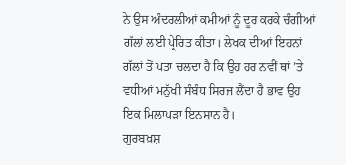ਨੇ ਉਸ ਅੰਦਰਲੀਆਂ ਕਮੀਆਂ ਨੂੰ ਦੂਰ ਕਰਕੇ ਚੰਗੀਆਂ ਗੱਲਾਂ ਲਈ ਪ੍ਰੇਰਿਤ ਕੀਤਾ। ਲੇਖਕ ਦੀਆਂ ਇਹਨਾਂ ਗੱਲਾਂ ਤੋਂ ਪਤਾ ਚਲਦਾ ਹੈ ਕਿ ਉਹ ਹਰ ਨਵੀਂ ਥਾਂ ’ਤੇ ਵਧੀਆਂ ਮਨੁੱਖੀ ਸੰਬੰਧ ਸਿਰਜ ਲੈਂਦਾ ਹੈ ਭਾਵ ਉਹ ਇਕ ਮਿਲਾਪੜਾ ਇਨਸਾਨ ਹੈ।
ਗੁਰਬਖ਼ਸ਼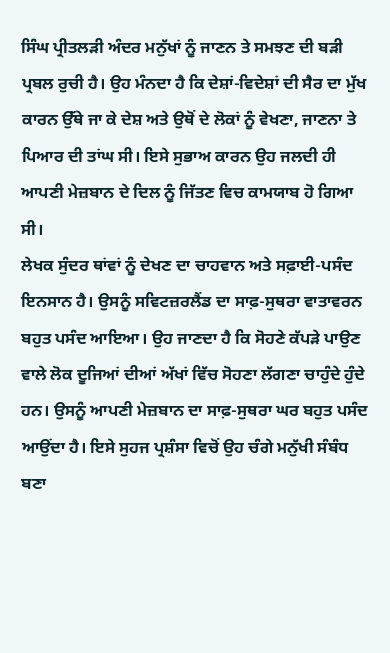ਸਿੰਘ ਪ੍ਰੀਤਲੜੀ ਅੰਦਰ ਮਨੁੱਖਾਂ ਨੂੰ ਜਾਣਨ ਤੇ ਸਮਝਣ ਦੀ ਬੜੀ ਪ੍ਰਬਲ ਰੁਚੀ ਹੈ। ਉਹ ਮੰਨਦਾ ਹੈ ਕਿ ਦੇਸ਼ਾਂ-ਵਿਦੇਸ਼ਾਂ ਦੀ ਸੈਰ ਦਾ ਮੁੱਖ ਕਾਰਨ ਉੱਥੇ ਜਾ ਕੇ ਦੇਸ਼ ਅਤੇ ਉਥੋਂ ਦੇ ਲੋਕਾਂ ਨੂੰ ਵੇਖਣਾ, ਜਾਣਨਾ ਤੇ ਪਿਆਰ ਦੀ ਤਾਂਘ ਸੀ। ਇਸੇ ਸੁਭਾਅ ਕਾਰਨ ਉਹ ਜਲਦੀ ਹੀ ਆਪਣੀ ਮੇਜ਼ਬਾਨ ਦੇ ਦਿਲ ਨੂੰ ਜਿੱਤਣ ਵਿਚ ਕਾਮਯਾਬ ਹੋ ਗਿਆ ਸੀ।
ਲੇਖਕ ਸੁੰਦਰ ਥਾਂਵਾਂ ਨੂੰ ਦੇਖਣ ਦਾ ਚਾਹਵਾਨ ਅਤੇ ਸਫ਼ਾਈ-ਪਸੰਦ ਇਨਸਾਨ ਹੈ। ਉਸਨੂੰ ਸਵਿਟਜ਼ਰਲੈਂਡ ਦਾ ਸਾਫ਼-ਸੁਥਰਾ ਵਾਤਾਵਰਨ ਬਹੁਤ ਪਸੰਦ ਆਇਆ। ਉਹ ਜਾਣਦਾ ਹੈ ਕਿ ਸੋਹਣੇ ਕੱਪੜੇ ਪਾਉਣ ਵਾਲੇ ਲੋਕ ਦੂਜਿਆਂ ਦੀਆਂ ਅੱਖਾਂ ਵਿੱਚ ਸੋਹਣਾ ਲੱਗਣਾ ਚਾਹੁੰਦੇ ਹੁੰਦੇ ਹਨ। ਉਸਨੂੰ ਆਪਣੀ ਮੇਜ਼ਬਾਨ ਦਾ ਸਾਫ਼-ਸੁਥਰਾ ਘਰ ਬਹੁਤ ਪਸੰਦ ਆਉਂਦਾ ਹੈ। ਇਸੇ ਸੁਹਜ ਪ੍ਰਸ਼ੰਸਾ ਵਿਚੋਂ ਉਹ ਚੰਗੇ ਮਨੁੱਖੀ ਸੰਬੰਧ ਬਣਾ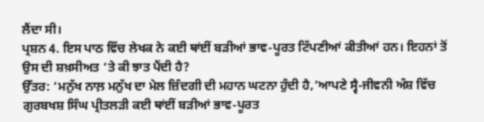ਲੈਂਦਾ ਸੀ।
ਪ੍ਰਸ਼ਨ 4. ਇਸ ਪਾਠ ਵਿੱਚ ਲੇਖਕ ਨੇ ਕਈ ਥਾਂਈਂ ਬੜੀਆਂ ਭਾਵ-ਪੂਰਤ ਟਿੱਪਣੀਆਂ ਕੀਤੀਆਂ ਹਨ। ਇਹਨਾਂ ਤੋਂ ਉਸ ਦੀ ਸ਼ਖ਼ਸੀਅਤ ‘ਤੇ ਕੀ ਝਾਤ ਪੈਂਦੀ ਹੈ?
ਉੱਤਰ: ‘ਮਨੁੱਖ ਨਾਲ਼ ਮਨੁੱਖ ਦਾ ਮੇਲ ਜ਼ਿੰਦਗੀ ਦੀ ਮਹਾਨ ਘਟਨਾ ਹੁੰਦੀ ਹੈ,’ਆਪਣੇ ਸ੍ਵੈ-ਜੀਵਨੀ ਅੰਸ਼ ਵਿੱਚ ਗੁਰਬਖਸ਼ ਸਿੰਘ ਪ੍ਰੀਤਲੜੀ ਕਈ ਥਾਂਈਂ ਬੜੀਆਂ ਭਾਵ-ਪੂਰਤ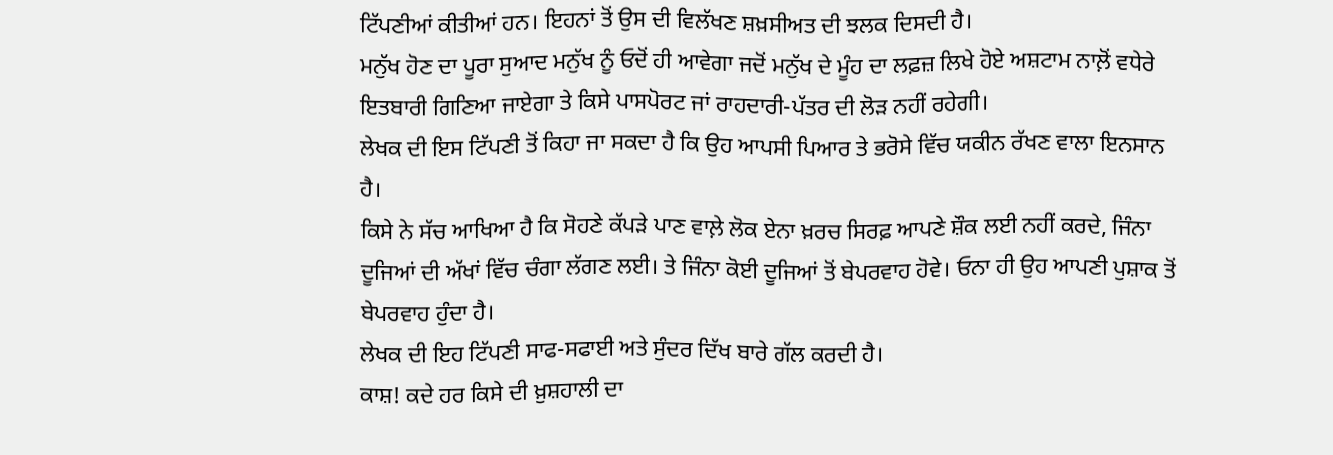ਟਿੱਪਣੀਆਂ ਕੀਤੀਆਂ ਹਨ। ਇਹਨਾਂ ਤੋਂ ਉਸ ਦੀ ਵਿਲੱਖਣ ਸ਼ਖ਼ਸੀਅਤ ਦੀ ਝਲਕ ਦਿਸਦੀ ਹੈ।
ਮਨੁੱਖ ਹੋਣ ਦਾ ਪੂਰਾ ਸੁਆਦ ਮਨੁੱਖ ਨੂੰ ਓਦੋਂ ਹੀ ਆਵੇਗਾ ਜਦੋਂ ਮਨੁੱਖ ਦੇ ਮੂੰਹ ਦਾ ਲਫ਼ਜ਼ ਲਿਖੇ ਹੋਏ ਅਸ਼ਟਾਮ ਨਾਲ਼ੋਂ ਵਧੇਰੇ ਇਤਬਾਰੀ ਗਿਣਿਆ ਜਾਏਗਾ ਤੇ ਕਿਸੇ ਪਾਸਪੋਰਟ ਜਾਂ ਰਾਹਦਾਰੀ-ਪੱਤਰ ਦੀ ਲੋੜ ਨਹੀਂ ਰਹੇਗੀ।
ਲੇਖਕ ਦੀ ਇਸ ਟਿੱਪਣੀ ਤੋਂ ਕਿਹਾ ਜਾ ਸਕਦਾ ਹੈ ਕਿ ਉਹ ਆਪਸੀ ਪਿਆਰ ਤੇ ਭਰੋਸੇ ਵਿੱਚ ਯਕੀਨ ਰੱਖਣ ਵਾਲਾ ਇਨਸਾਨ ਹੈ।
ਕਿਸੇ ਨੇ ਸੱਚ ਆਖਿਆ ਹੈ ਕਿ ਸੋਹਣੇ ਕੱਪੜੇ ਪਾਣ ਵਾਲ਼ੇ ਲੋਕ ਏਨਾ ਖ਼ਰਚ ਸਿਰਫ਼ ਆਪਣੇ ਸ਼ੌਕ ਲਈ ਨਹੀਂ ਕਰਦੇ, ਜਿੰਨਾ ਦੂਜਿਆਂ ਦੀ ਅੱਖਾਂ ਵਿੱਚ ਚੰਗਾ ਲੱਗਣ ਲਈ। ਤੇ ਜਿੰਨਾ ਕੋਈ ਦੂਜਿਆਂ ਤੋਂ ਬੇਪਰਵਾਹ ਹੋਵੇ। ਓਨਾ ਹੀ ਉਹ ਆਪਣੀ ਪੁਸ਼ਾਕ ਤੋਂ ਬੇਪਰਵਾਹ ਹੁੰਦਾ ਹੈ।
ਲੇਖਕ ਦੀ ਇਹ ਟਿੱਪਣੀ ਸਾਫ-ਸਫਾਈ ਅਤੇ ਸੁੰਦਰ ਦਿੱਖ ਬਾਰੇ ਗੱਲ ਕਰਦੀ ਹੈ।
ਕਾਸ਼! ਕਦੇ ਹਰ ਕਿਸੇ ਦੀ ਖ਼ੁਸ਼ਹਾਲੀ ਦਾ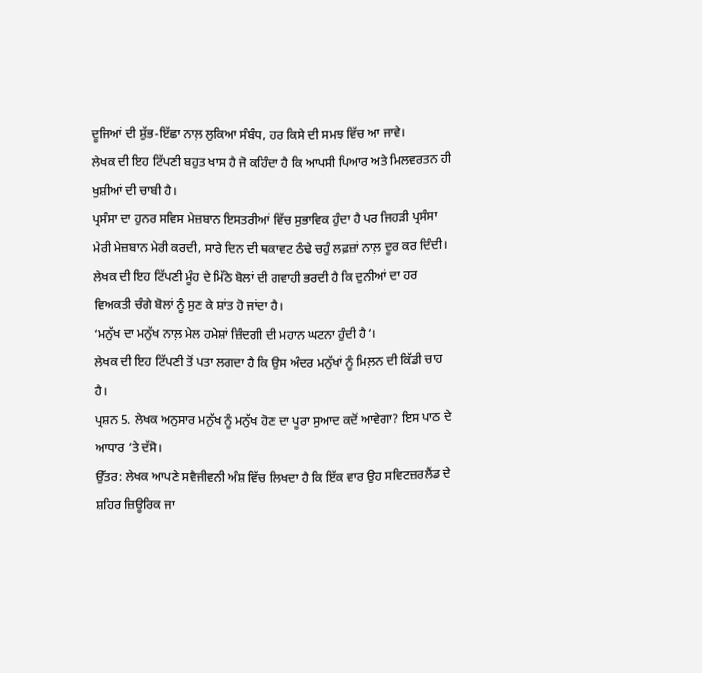ਦੂਜਿਆਂ ਦੀ ਸ਼ੁੱਭ-ਇੱਛਾ ਨਾਲ਼ ਲੁਕਿਆ ਸੰਬੰਧ, ਹਰ ਕਿਸੇ ਦੀ ਸਮਝ ਵਿੱਚ ਆ ਜਾਵੇ।
ਲੇਖਕ ਦੀ ਇਹ ਟਿੱਪਣੀ ਬਹੁਤ ਖਾਸ ਹੈ ਜੋ ਕਹਿੰਦਾ ਹੈ ਕਿ ਆਪਸੀ ਪਿਆਰ ਅਤੇ ਮਿਲਵਰਤਨ ਹੀ ਖੁਸ਼ੀਆਂ ਦੀ ਚਾਬੀ ਹੈ।
ਪ੍ਰਸੰਸਾ ਦਾ ਹੁਨਰ ਸਵਿਸ ਮੇਜ਼ਬਾਨ ਇਸਤਰੀਆਂ ਵਿੱਚ ਸੁਭਾਵਿਕ ਹੁੰਦਾ ਹੈ ਪਰ ਜਿਹੜੀ ਪ੍ਰਸੰਸਾ ਮੇਰੀ ਮੇਜ਼ਬਾਨ ਮੇਰੀ ਕਰਦੀ, ਸਾਰੇ ਦਿਨ ਦੀ ਥਕਾਵਟ ਠੰਢੇ ਚਹੁੰ ਲਫ਼ਜ਼ਾਂ ਨਾਲ਼ ਦੂਰ ਕਰ ਦਿੰਦੀ।
ਲੇਖਕ ਦੀ ਇਹ ਟਿੱਪਣੀ ਮੂੰਹ ਦੇ ਮਿੱਠੇ ਬੋਲਾਂ ਦੀ ਗਵਾਹੀ ਭਰਦੀ ਹੈ ਕਿ ਦੁਨੀਆਂ ਦਾ ਹਰ ਵਿਅਕਤੀ ਚੰਗੇ ਬੋਲਾਂ ਨੂੰ ਸੁਣ ਕੇ ਸ਼ਾਂਤ ਹੋ ਜਾਂਦਾ ਹੈ।
‘ਮਨੁੱਖ ਦਾ ਮਨੁੱਖ ਨਾਲ਼ ਮੇਲ ਹਮੇਸ਼ਾਂ ਜ਼ਿੰਦਗੀ ਦੀ ਮਹਾਨ ਘਟਨਾ ਹੁੰਦੀ ਹੈ‘।
ਲੇਖਕ ਦੀ ਇਹ ਟਿੱਪਣੀ ਤੋਂ ਪਤਾ ਲਗਦਾ ਹੈ ਕਿ ਉਸ ਅੰਦਰ ਮਨੁੱਖਾਂ ਨੂੰ ਮਿਲ਼ਨ ਦੀ ਕਿੱਡੀ ਚਾਹ ਹੈ।
ਪ੍ਰਸ਼ਨ 5. ਲੇਖਕ ਅਨੁਸਾਰ ਮਨੁੱਖ ਨੂੰ ਮਨੁੱਖ ਹੋਣ ਦਾ ਪੂਰਾ ਸੁਆਦ ਕਦੋਂ ਆਵੇਗਾ? ਇਸ ਪਾਠ ਦੇ ਆਧਾਰ ‘ਤੇ ਦੱਸੋ।
ਉੱਤਰ: ਲੇਖਕ ਆਪਣੇ ਸਵੈਜੀਵਨੀ ਅੰਸ਼ ਵਿੱਚ ਲਿਖਦਾ ਹੈ ਕਿ ਇੱਕ ਵਾਰ ਉਹ ਸਵਿਟਜ਼ਰਲੈਂਡ ਦੇ ਸ਼ਹਿਰ ਜ਼ਿਊਰਿਕ ਜਾ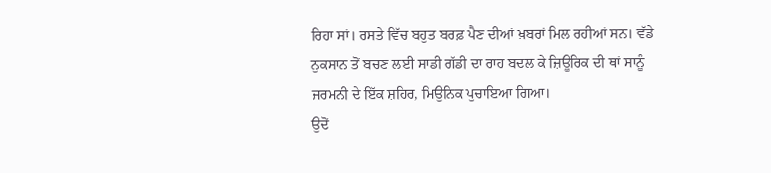ਰਿਹਾ ਸਾਂ। ਰਸਤੇ ਵਿੱਚ ਬਹੁਤ ਬਰਫ਼ ਪੈਣ ਦੀਆਂ ਖ਼ਬਰਾਂ ਮਿਲ ਰਹੀਆਂ ਸਨ। ਵੱਡੇ ਨੁਕਸਾਨ ਤੋਂ ਬਚਣ ਲਈ ਸਾਡੀ ਗੱਡੀ ਦਾ ਰਾਹ ਬਦਲ ਕੇ ਜ਼ਿਊਰਿਕ ਦੀ ਥਾਂ ਸਾਨੂੰ ਜਰਮਨੀ ਦੇ ਇੱਕ ਸ਼ਹਿਰ, ਮਿਉਨਿਕ ਪੁਚਾਇਆ ਗਿਆ।
ਉਦੋਂ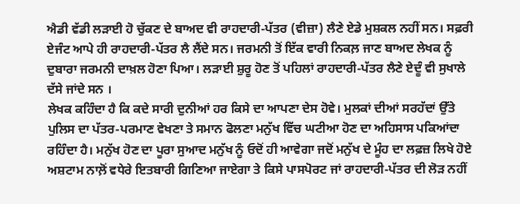ਐਡੀ ਵੱਡੀ ਲੜਾਈ ਹੋ ਚੁੱਕਣ ਦੇ ਬਾਅਦ ਵੀ ਰਾਹਦਾਰੀ-ਪੱਤਰ (ਵੀਜ਼ਾ) ਲੈਣੇ ਏਡੇ ਮੁਸ਼ਕਲ ਨਹੀਂ ਸਨ। ਸਫ਼ਰੀ ਏਜੰਟ ਆਪੇ ਹੀ ਰਾਹਦਾਰੀ-ਪੱਤਰ ਲੈ ਲੈਂਦੇ ਸਨ। ਜਰਮਨੀ ਤੋਂ ਇੱਕ ਵਾਰੀ ਨਿਕਲ਼ ਜਾਣ ਬਾਅਦ ਲੇਖਕ ਨੂੰ ਦੁਬਾਰਾ ਜਰਮਨੀ ਦਾਖ਼ਲ ਹੋਣਾ ਪਿਆ। ਲੜਾਈ ਸ਼ੁਰੂ ਹੋਣ ਤੋਂ ਪਹਿਲਾਂ ਰਾਹਦਾਰੀ-ਪੱਤਰ ਲੈਣੇ ਏਦੂੰ ਵੀ ਸੁਖਾਲੇ ਦੱਸੇ ਜਾਂਦੇ ਸਨ ।
ਲੇਖਕ ਕਹਿੰਦਾ ਹੈ ਕਿ ਕਦੇ ਸਾਰੀ ਦੁਨੀਆਂ ਹਰ ਕਿਸੇ ਦਾ ਆਪਣਾ ਦੇਸ ਹੋਵੇ। ਮੁਲਕਾਂ ਦੀਆਂ ਸਰਹੱਦਾਂ ਉੱਤੇ ਪੁਲਿਸ ਦਾ ਪੱਤਰ-ਪਰਮਾਣ ਵੇਖਣਾ ਤੇ ਸਮਾਨ ਫੋਲਣਾ ਮਨੁੱਖ ਵਿੱਚ ਘਟੀਆ ਹੋਣ ਦਾ ਅਹਿਸਾਸ ਪਕਿਆਂਦਾ ਰਹਿੰਦਾ ਹੈ। ਮਨੁੱਖ ਹੋਣ ਦਾ ਪੂਰਾ ਸੁਆਦ ਮਨੁੱਖ ਨੂੰ ਓਦੋਂ ਹੀ ਆਵੇਗਾ ਜਦੋਂ ਮਨੁੱਖ ਦੇ ਮੂੰਹ ਦਾ ਲਫ਼ਜ਼ ਲਿਖੇ ਹੋਏ ਅਸ਼ਟਾਮ ਨਾਲ਼ੋਂ ਵਧੇਰੇ ਇਤਬਾਰੀ ਗਿਣਿਆ ਜਾਏਗਾ ਤੇ ਕਿਸੇ ਪਾਸਪੋਰਟ ਜਾਂ ਰਾਹਦਾਰੀ-ਪੱਤਰ ਦੀ ਲੋੜ ਨਹੀਂ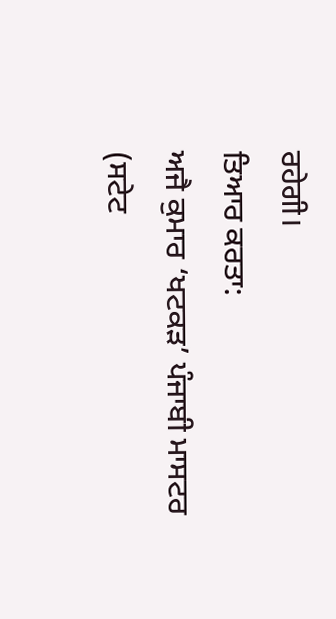ਰਹੇਗੀ।
ਤਿਆਰ ਕਰਤਾ:
ਅਜੈ ਕੁਮਾਰ ‘ਖਟਕੜ’ ਪੰਜਾਬੀ ਮਾਸਟਰ (ਸਟੇਟ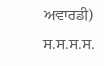ਅਵਾਰਡੀ) ਸ.ਸ.ਸ.ਸ.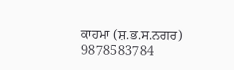ਕਾਹਮਾ (ਸ਼.ਭ.ਸ.ਨਗਰ) 9878583784